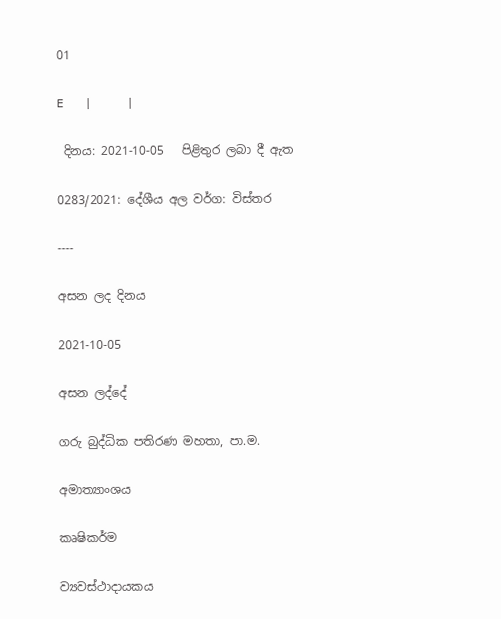01

E   |     |

 දිනය: 2021-10-05   පිළිතුර ලබා දී ඇත

0283/2021: දේශීය අල වර්ග: විස්තර

----

අසන ලද දිනය

2021-10-05

අසන ලද්දේ

ගරු බුද්ධික පතිරණ මහතා, පා.ම.

අමාත්‍යාංශය

කෘෂිකර්ම

ව්‍යවස්ථාදායකය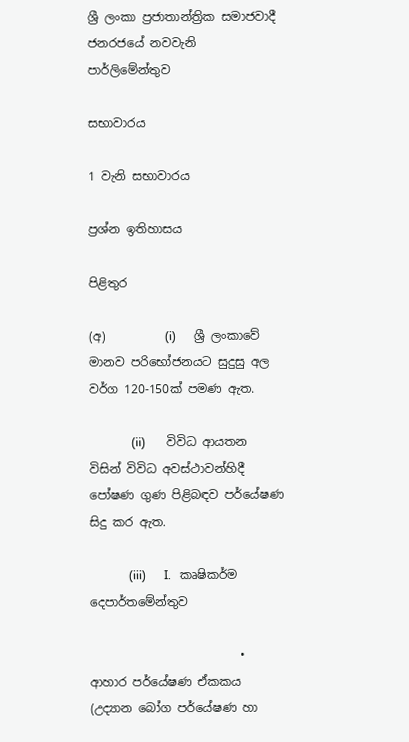ශ්‍රී ලංකා ප්‍රජාතාන්ත්‍රික සමාජවාදී ජනරජයේ නවවැනි පාර්ලිමේන්තුව

සභාවාරය

1 වැනි සභාවාරය

ප්‍රශ්න ඉතිහාසය

පිළිතුර

(අ)          (i)      ශ්‍රී ලංකාවේ මානව පරිභෝජනයට සුදුසු අල වර්ග 120-150ක් පමණ ඇත.

              (ii)       විවිධ ආයතන විසින් විවිධ අවස්ථාවන්හිදී පෝෂණ ගුණ පිළිබඳව පර්යේෂණ සිදු කර ඇත.

             (iii)      I.   කෘෂිකර්ම දෙපාර්තමේන්තුව

                         •    ආහාර පර්යේෂණ ඒකකය (උද්‍යාන බෝග පර්යේෂණ හා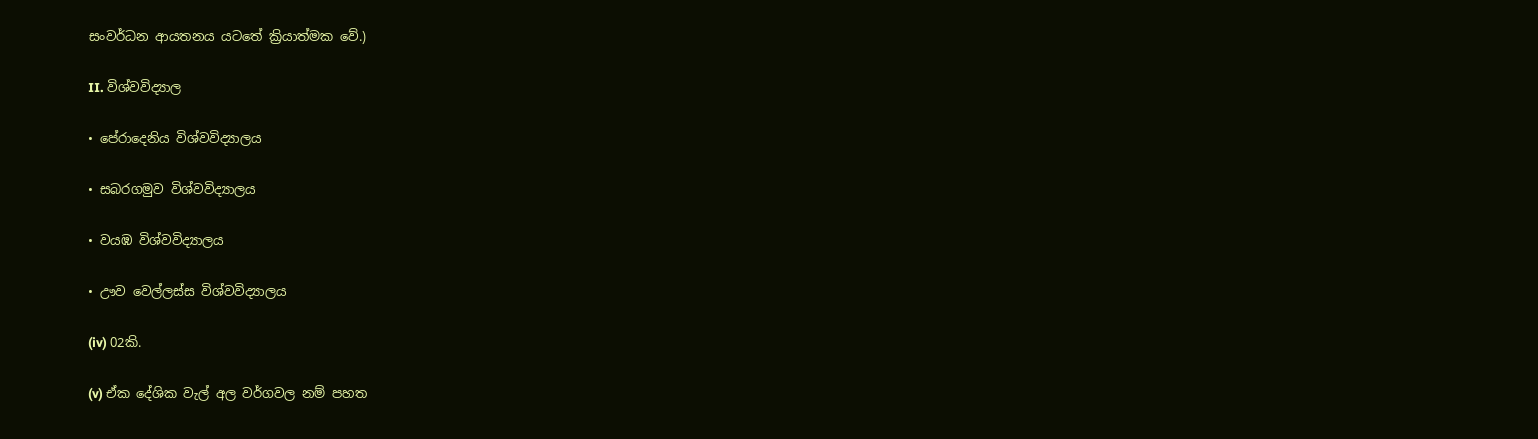සංවර්ධන ආයතනය යටතේ ක්‍රියාත්මක වේ.)

II. විශ්වවිද්‍යාල

• පේරාදෙනිය විශ්වවිද්‍යාලය

• සබරගමුව විශ්වවිද්‍යාලය

• වයඹ විශ්වවිද්‍යාලය

• ඌව වෙල්ලස්ස විශ්වවිද්‍යාලය

(iv) 02කි.

(v) ඒක දේශික වැල් අල වර්ගවල නම් පහත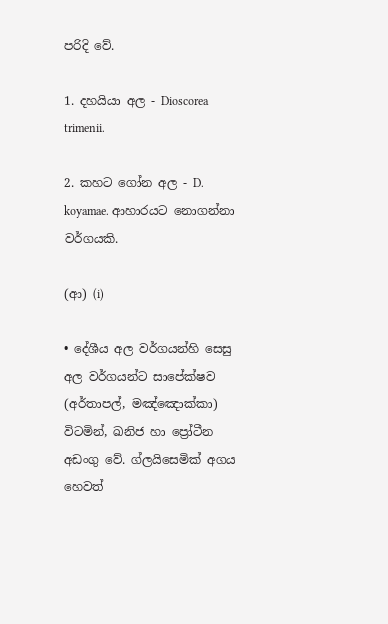පරිදි වේ.

1. දහයියා අල - Dioscorea trimenii.

2. කහට ගෝන අල - D. koyamae. ආහාරයට නොගන්නා වර්ගයකි.

(ආ) (i)

• දේශීය අල වර්ගයන්හි සෙසු අල වර්ගයන්ට සාපේක්ෂව (අර්තාපල්, මඤ්ඤොක්කා) විටමින්, ඛනිජ හා ප්‍රෝටීන අඩංගු වේ. ග්ලයිසෙමික් අගය හෙවත්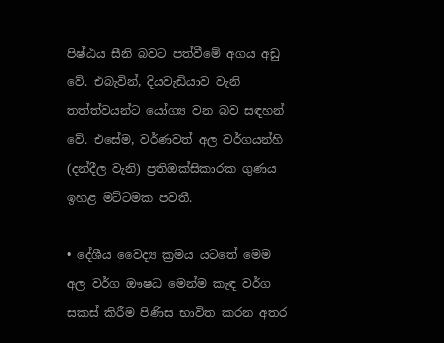පිෂ්ඨය සීනි බවට පත්වීමේ අගය අඩු වේ. එබැවින්, දියවැඩියාව වැනි තත්ත්වයන්ට යෝග්‍ය වන බව සඳහන් වේ. එසේම, වර්ණවත් අල වර්ගයන්හි (දන්දීල වැනි) ප්‍රතිඔක්සිකාරක ගුණය ඉහළ මට්ටමක පවතී.

• දේශීය වෛද්‍ය ක්‍රමය යටතේ මෙම අල වර්ග ඖෂධ මෙන්ම කැඳ වර්ග සකස් කිරීම පිණිස භාවිත කරන අතර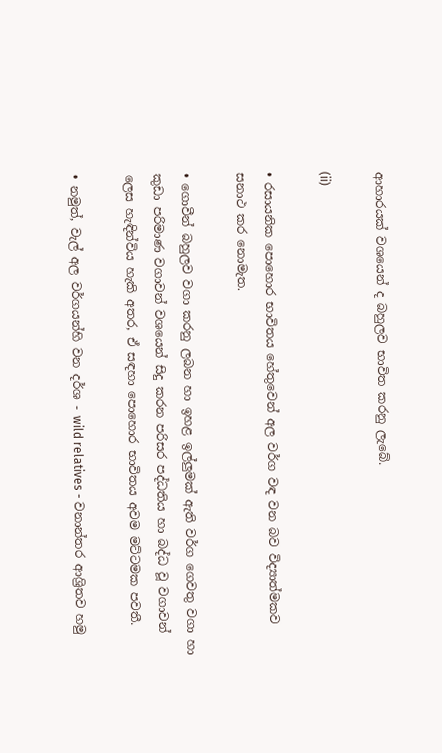ආහාරයක් වශයෙන් ද බහුලව භාවිත කරනු ලැබේ.

(ii)

• රසායනික පොහොර භාවිතය හේතුවෙන් අල වර්ග වඳ වන බව විද්‍යාත්මකව සනාථ කර නොමැත.

• ගොවීන් බහුලව වගා කරනු ලබන හා ඉහළ ඉල්ලුමක් ඇති වර්ග ගෙවතු වගා හා කුඩා පරිමාණ වගාවන් වශයෙන් සිදු කරන පරිසර පද්ධතිය හා බද්ධ වූ වගාවන් ලෙස හැඳින්විය හැකි අතර, ඒ සඳහා පොහොර භාවිතය අවම මට්ටමක පවතී.

• නමුත්, වැල් අල වර්ගයන්හි වන දර්ශ - wild relatives - වනාන්තර ආශ්‍රිතව හමු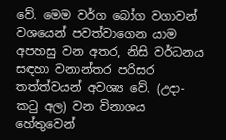වේ. මෙම වර්ග බෝග වගාවන් වශයෙන් පවත්වාගෙන යාම අපහසු වන අතර, නිසි වර්ධනය සඳහා වනාන්තර පරිසර තත්ත්වයන් අවශ්‍ය වේ. (උදා- කටු අල) වන විනාශය හේතුවෙන්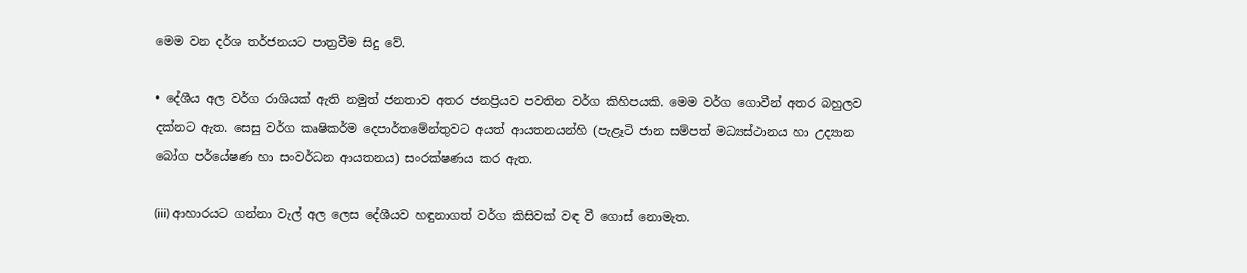මෙම වන දර්ශ තර්ජනයට පාත්‍රවීම සිදු වේ.

• දේශීය අල වර්ග රාශියක් ඇති නමුත් ජනතාව අතර ජනප්‍රියව පවතින වර්ග කිහිපයකි. මෙම වර්ග ගොවීන් අතර බහුලව දක්නට ඇත. සෙසු වර්ග කෘෂිකර්ම දෙපාර්තමේන්තුවට අයත් ආයතනයන්හි (පැළෑටි ජාන සම්පත් මධ්‍යස්ථානය හා උද්‍යාන බෝග පර්යේෂණ හා සංවර්ධන ආයතනය) සංරක්ෂණය කර ඇත.

(iii) ආහාරයට ගන්නා වැල් අල ලෙස දේශීයව හඳුනාගත් වර්ග කිසිවක් වඳ වී ගොස් නොමැත.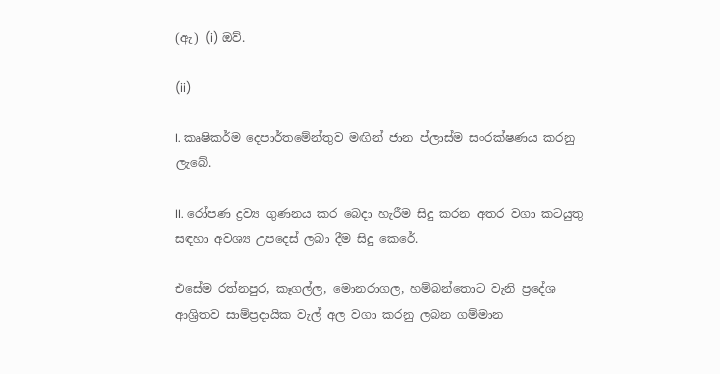(ඇ) (i) ඔව්.

(ii)

I. කෘෂිකර්ම දෙපාර්තමේන්තුව මඟින් ජාන ප්ලාස්ම සංරක්ෂණය කරනු ලැබේ.

II. රෝපණ ද්‍රව්‍ය ගුණනය කර බෙදා හැරීම සිදු කරන අතර වගා කටයුතු සඳහා අවශ්‍ය උපදෙස් ලබා දීම සිදු කෙරේ.

එසේම රත්නපුර, කෑගල්ල, මොනරාගල, හම්බන්තොට වැනි ප්‍රදේශ ආශ්‍රිතව සාම්ප්‍රදායික වැල් අල වගා කරනු ලබන ගම්මාන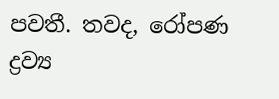පවතී. තවද, රෝපණ ද්‍රව්‍ය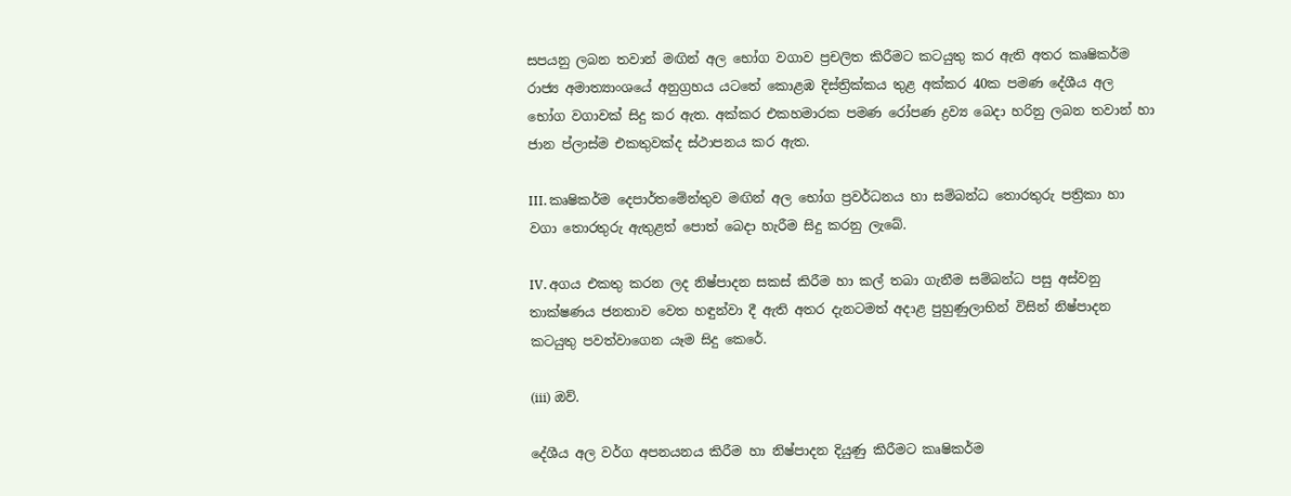සපයනු ලබන තවාන් මඟින් අල භෝග වගාව ප්‍රචලිත කිරීමට කටයුතු කර ඇති අතර කෘෂිකර්ම රාජ්‍ය අමාත්‍යාංශයේ අනුග්‍රහය යටතේ කොළඹ දිස්ත්‍රික්කය තුළ අක්කර 40ක පමණ දේශීය අල භෝග වගාවක් සිදු කර ඇත. අක්කර එකහමාරක පමණ රෝපණ ද්‍රව්‍ය බෙදා හරිනු ලබන තවාන් හා ජාන ප්ලාස්ම එකතුවක්ද ස්ථාපනය කර ඇත.

III. කෘෂිකර්ම දෙපාර්තමේන්තුව මඟින් අල භෝග ප්‍රවර්ධනය හා සම්බන්ධ තොරතුරු පත්‍රිකා හා වගා තොරතුරු ඇතුළත් පොත් බෙදා හැරීම සිදු කරනු ලැබේ.

IV. අගය එකතු කරන ලද නිෂ්පාදන සකස් කිරීම හා කල් තබා ගැනීම සම්බන්ධ පසු අස්වනු තාක්ෂණය ජනතාව වෙත හඳුන්වා දී ඇති අතර දැනටමත් අදාළ පුහුණුලාභින් විසින් නිෂ්පාදන කටයුතු පවත්වාගෙන යෑම සිදු කෙරේ.

(iii) ඔව්.

දේශීය අල වර්ග අපනයනය කිරීම හා නිෂ්පාදන දියුණු කිරීමට කෘෂිකර්ම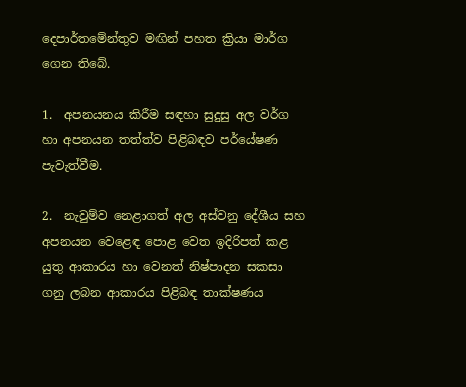දෙපාර්තමේන්තුව මඟින් පහත ක්‍රියා මාර්ග ගෙන තිබේ.

1.  අපනයනය කිරීම සඳහා සුදුසු අල වර්ග හා අපනයන තත්ත්ව පිළිබඳව පර්යේෂණ පැවැත්වීම.

2.  නැවුම්ව නෙළාගත් අල අස්වනු දේශීය සහ අපනයන වෙළෙඳ පොළ වෙත ඉදිරිපත් කළ යුතු ආකාරය හා වෙනත් නිෂ්පාදන සකසා ගනු ලබන ආකාරය පිළිබඳ තාක්ෂණය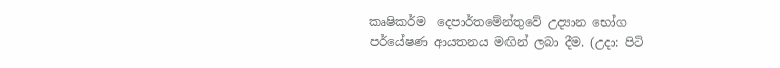කෘෂිකර්ම  දෙපාර්තමේන්තුවේ උද්‍යාන භෝග පර්යේෂණ ආයතනය මඟින් ලබා දීම. (උදා: පිටි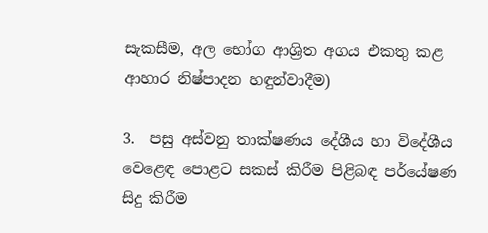සැකසීම, අල භෝග ආශ්‍රිත අගය එකතු කළ ආහාර නිෂ්පාදන හඳුන්වාදීම)

3.  පසු අස්වනු තාක්ෂණය දේශීය හා විදේශීය වෙළෙඳ පොළට සකස් කිරීම පිළිබඳ පර්යේෂණ සිදු කිරීම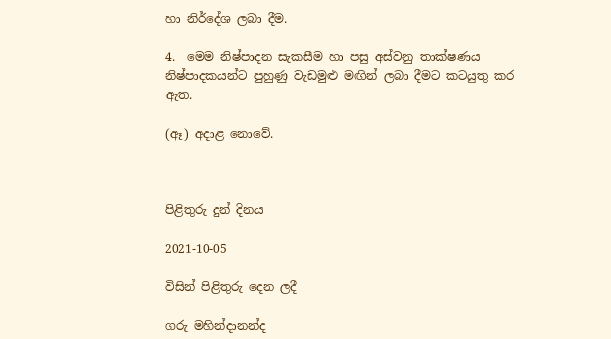හා නිර්දේශ ලබා දීම.

4.  මෙම නිෂ්පාදන සැකසීම හා පසු අස්වනු තාක්ෂණය නිෂ්පාදකයන්ට පුහුණු වැඩමුළු මඟින් ලබා දීමට කටයුතු කර ඇත.

(ඈ) අදාළ නොවේ.



පිළිතුරු දුන් දිනය

2021-10-05

විසින් පිළිතුරු දෙන ලදී

ගරු මහින්දානන්ද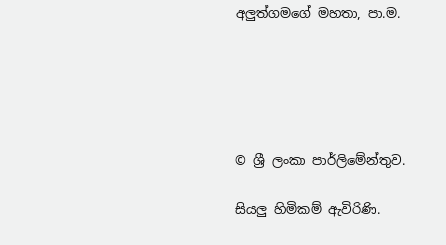අලුත්ගමගේ මහතා, පා.ම.





© ශ්‍රී ලංකා පාර්ලි‌මේන්තුව.

සියලු හිමිකම් ඇවිරිණි.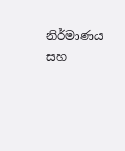නිර්මාණය සහ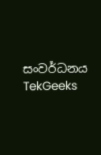සංවර්ධනය  TekGeeks